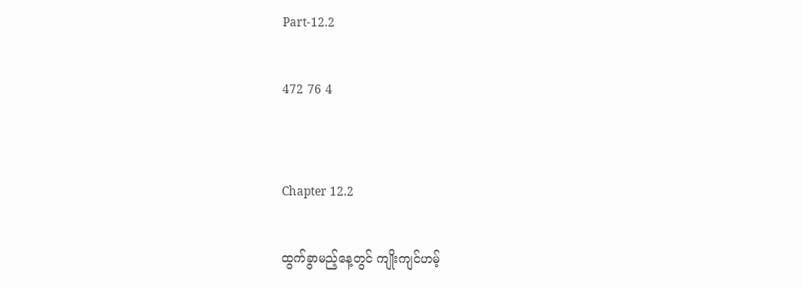Part-12.2

472 76 4


Chapter 12.2

ထွက်ခွာမည့်နေ့တွင် ကျိုးကျင်ဟမ့်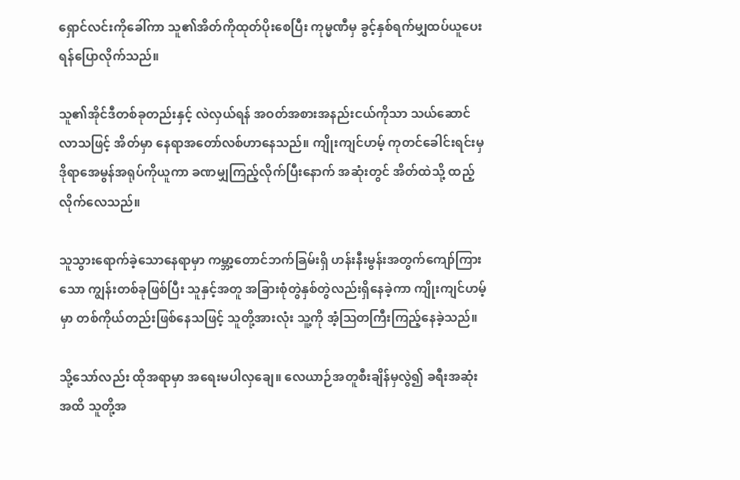ရှောင်လင်းကိုခေါ်ကာ သူ၏အိတ်ကိုထုတ်ပိုးစေပြီး ကုမ္မဏီမှ ခွင့်နှစ်ရက်မျှထပ်ယူပေးရန်ပြောလိုက်သည်။

သူ၏အိုင်ဒီတစ်ခုတည်းနှင့် လဲလှယ်ရန် အဝတ်အစားအနည်းငယ်ကိုသာ သယ်ဆောင်လာသဖြင့် အိတ်မှာ နေရာအတော်လစ်ဟာနေသည်။ ကျိုးကျင်ဟမ့် ကုတင်ခေါင်းရင်းမှ ဒိုရာအေမွန်အရုပ်ကိုယူကာ ခဏမျှကြည့်လိုက်ပြီးနောက် အဆုံးတွင် အိတ်ထဲသို့ ထည့်လိုက်လေသည်။

သူသွားရောက်ခဲ့သောနေရာမှာ ကမ္ဘာ့တောင်ဘက်ခြမ်းရှိ ဟန်းနီးမွန်းအတွက်ကျော်ကြားသော ကျွန်းတစ်ခုဖြစ်ပြီး သူနှင့်အတူ အခြားစုံတွဲနှစ်တွဲလည်းရှိနေခဲ့ကာ ကျိုးကျင်ဟမ့်မှာ တစ်ကိုယ်တည်းဖြစ်နေသဖြင့် သူတို့အားလုံး သူ့ကို အံ့ဩတကြီးကြည့်နေခဲ့သည်။

သို့သော်လည်း ထိုအရာမှာ အရေးမပါလှချေ။ လေယာဉ်အတူစီးချိန်မှလွဲ၍ ခရီးအဆုံးအထိ သူတို့အ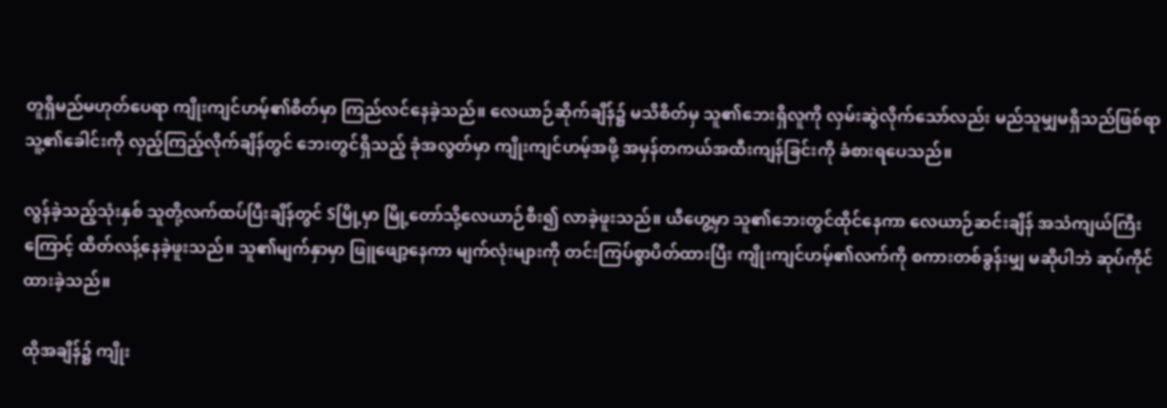တူရှိမည်မဟုတ်ပေရာ ကျိုးကျင်ဟမ့်၏စိတ်မှာ ကြည်လင်နေခဲ့သည်။ လေယာဉ်ဆိုက်ချိန်၌ မသိစိတ်မှ သူ၏ဘေးရှိလူကို လှမ်းဆွဲလိုက်သော်လည်း မည်သူမျှမရှိသည်ဖြစ်ရာ သူ့၏ခေါင်းကို လှည့်ကြည့်လိုက်ချိန်တွင် ဘေးတွင်ရှိသည့် ခုံအလွတ်မှာ ကျိုးကျင်ဟမ့်အဖို့ အမှန်တကယ်အထီးကျန်ခြင်းကို ခံစားရပေသည်။

လွန်ခဲ့သည့်သုံးနှစ် သူတို့လက်ထပ်ပြီးချိန်တွင် Sမြို့မှာ မြို့တော်သို့လေယာဉ်စီး၍ လာခဲ့ဖူးသည်။ ယီဟွေ့မှာ သူ၏ဘေးတွင်ထိုင်နေကာ လေယာဉ်ဆင်းချိန် အသံကျယ်ကြီးကြောင့် ထိတ်လန့်နေခဲ့ဖူးသည်။ သူ၏မျက်နှာမှာ ဖြူဖျော့နေကာ မျက်လုံးများကို တင်းကြပ်စွာပိတ်ထားပြီး ကျိုးကျင်ဟမ့်၏လက်ကို စကားတစ်ခွန်းမျှ မဆိုပါဘဲ ဆုပ်ကိုင်ထားခဲ့သည်။

ထိုအချိန်၌ ကျိုး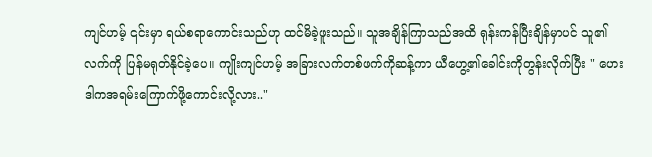ကျင်ဟမ့် ၎င်းမှာ ရယ်စရာကောင်းသည်ဟု ထင်မိခဲ့ဖူးသည်။ သူအချိန်ကြာသည်အထိ ရုန်းကန်ပြီးချိန်မှာပင် သူ၏လက်ကို ပြန်မရုတ်နိုင်ခဲ့ပေ။ ကျိုးကျင်ဟမ့် အခြားလက်တစ်ဖက်ကိုဆန့်ကာ ယီဟွေ့၏ခေါင်းကိုတွန်းလိုက်ပြီး " ဟေး ဒါကအရမ်းကြောက်ဖို့ကောင်းလို့လား.."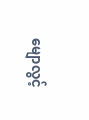မျောလွင့်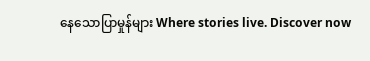နေသောပြာမှုန်များ Where stories live. Discover now